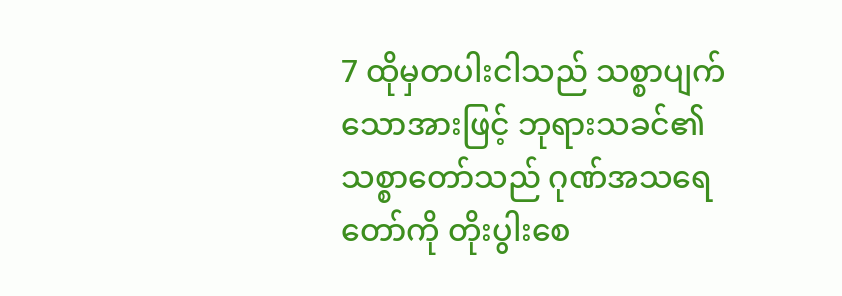7 ထိုမှတပါးငါသည် သစ္စာပျက်သောအားဖြင့် ဘုရားသခင်၏ သစ္စာတော်သည် ဂုဏ်အသရေတော်ကို တိုးပွါးစေ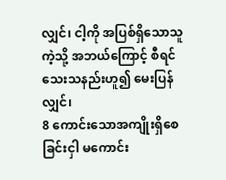လျှင်၊ ငါ့ကို အပြစ်ရှိသောသူကဲ့သို့ အဘယ်ကြောင့် စီရင်သေးသနည်းဟူ၍ မေးပြန်လျှင်၊
8 ကောင်းသောအကျိုးရှိစေခြင်းငှါ မကောင်း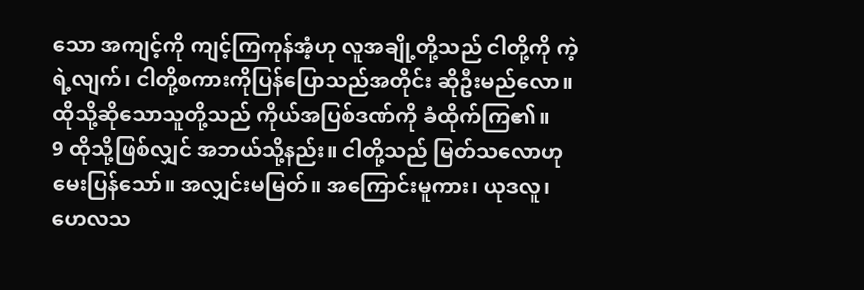သော အကျင့်ကို ကျင့်ကြကုန်အံ့ဟု လူအချို့တို့သည် ငါတို့ကို ကဲ့ရဲ့လျက်၊ ငါတို့စကားကိုပြန်ပြောသည်အတိုင်း ဆိုဦးမည်လော။ ထိုသို့ဆိုသောသူတို့သည် ကိုယ်အပြစ်ဒဏ်ကို ခံထိုက်ကြ၏။
9 ထိုသို့ဖြစ်လျှင် အဘယ်သို့နည်း။ ငါတို့သည် မြတ်သလောဟု မေးပြန်သော်။ အလျှင်းမမြတ်။ အကြောင်းမူကား၊ ယုဒလူ၊ ဟေလသ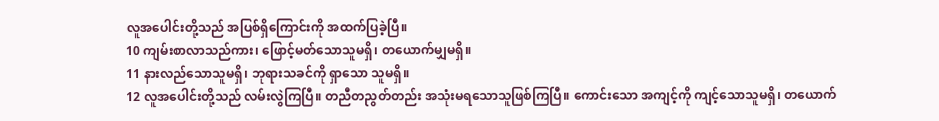လူအပေါင်းတို့သည် အပြစ်ရှိကြောင်းကို အထက်ပြခဲ့ပြီ။
10 ကျမ်းစာလာသည်ကား၊ ဖြောင့်မတ်သောသူမရှိ၊ တယောက်မျှမရှိ။
11 နားလည်သောသူမရှိ၊ ဘုရားသခင်ကို ရှာသော သူမရှိ။
12 လူအပေါင်းတို့သည် လမ်းလွဲကြပြီ။ တညီတညွတ်တည်း အသုံးမရသောသူဖြစ်ကြပြီ။ ကောင်းသော အကျင့်ကို ကျင့်သောသူမရှိ၊ တယောက်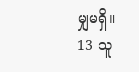မျှမရှိ။
13 သူ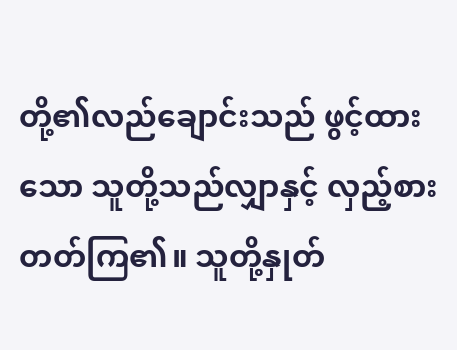တို့၏လည်ချောင်းသည် ဖွင့်ထားသော သူတို့သည်လျှာနှင့် လှည့်စားတတ်ကြ၏။ သူတို့နှုတ်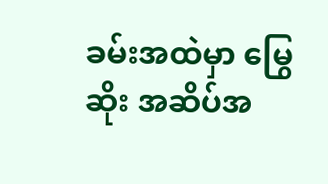ခမ်းအထဲမှာ မြွေဆိုး အဆိပ်အ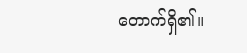တောက်ရှိ၏။